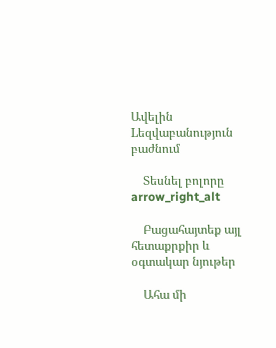Ավելին Lեզվաբանություն բաժնում

    Տեսնել բոլորը arrow_right_alt

    Բացահայտեք այլ հետաքրքիր և օգտակար նյութեր

    Ահա մի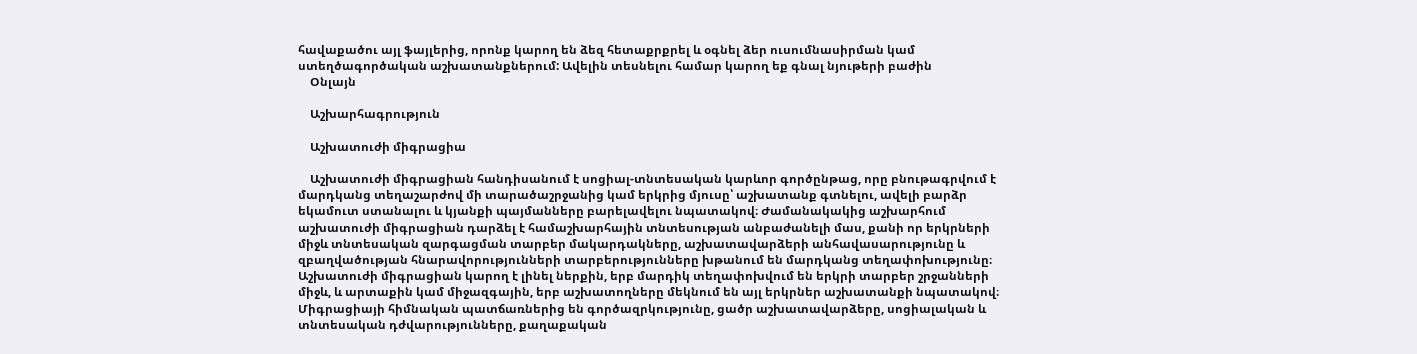հավաքածու այլ ֆայլերից, որոնք կարող են ձեզ հետաքրքրել և օգնել ձեր ուսումնասիրման կամ ստեղծագործական աշխատանքներում: Ավելին տեսնելու համար կարող եք գնալ նյութերի բաժին
    Օնլայն

    Աշխարհագրություն

    Աշխատուժի միգրացիա

    Աշխատուժի միգրացիան հանդիսանում է սոցիալ-տնտեսական կարևոր գործընթաց, որը բնութագրվում է մարդկանց տեղաշարժով մի տարածաշրջանից կամ երկրից մյուսը՝ աշխատանք գտնելու, ավելի բարձր եկամուտ ստանալու և կյանքի պայմանները բարելավելու նպատակով։ Ժամանակակից աշխարհում աշխատուժի միգրացիան դարձել է համաշխարհային տնտեսության անբաժանելի մաս, քանի որ երկրների միջև տնտեսական զարգացման տարբեր մակարդակները, աշխատավարձերի անհավասարությունը և զբաղվածության հնարավորությունների տարբերությունները խթանում են մարդկանց տեղափոխությունը։ Աշխատուժի միգրացիան կարող է լինել ներքին, երբ մարդիկ տեղափոխվում են երկրի տարբեր շրջանների միջև, և արտաքին կամ միջազգային, երբ աշխատողները մեկնում են այլ երկրներ աշխատանքի նպատակով։ Միգրացիայի հիմնական պատճառներից են գործազրկությունը, ցածր աշխատավարձերը, սոցիալական և տնտեսական դժվարությունները, քաղաքական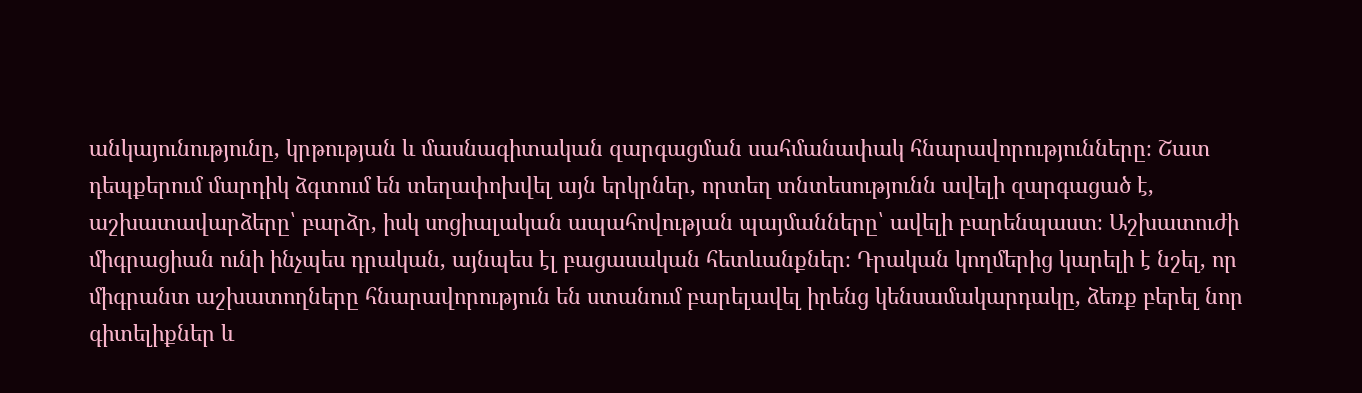անկայունությունը, կրթության և մասնագիտական զարգացման սահմանափակ հնարավորությունները։ Շատ դեպքերում մարդիկ ձգտում են տեղափոխվել այն երկրներ, որտեղ տնտեսությունն ավելի զարգացած է, աշխատավարձերը՝ բարձր, իսկ սոցիալական ապահովության պայմանները՝ ավելի բարենպաստ։ Աշխատուժի միգրացիան ունի ինչպես դրական, այնպես էլ բացասական հետևանքներ։ Դրական կողմերից կարելի է նշել, որ միգրանտ աշխատողները հնարավորություն են ստանում բարելավել իրենց կենսամակարդակը, ձեռք բերել նոր գիտելիքներ և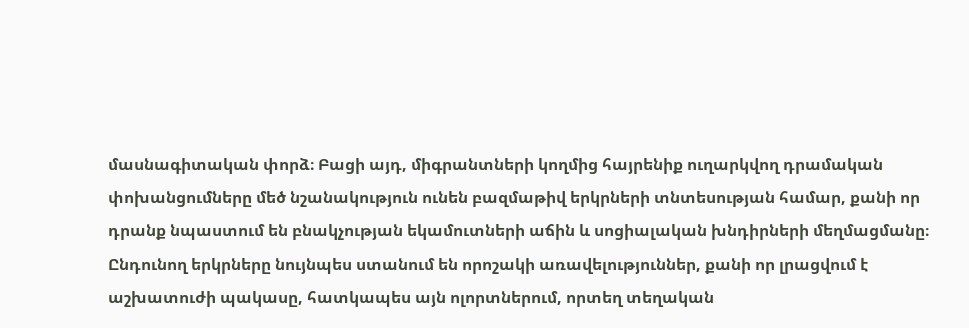մասնագիտական փորձ։ Բացի այդ, միգրանտների կողմից հայրենիք ուղարկվող դրամական փոխանցումները մեծ նշանակություն ունեն բազմաթիվ երկրների տնտեսության համար, քանի որ դրանք նպաստում են բնակչության եկամուտների աճին և սոցիալական խնդիրների մեղմացմանը։ Ընդունող երկրները նույնպես ստանում են որոշակի առավելություններ, քանի որ լրացվում է աշխատուժի պակասը, հատկապես այն ոլորտներում, որտեղ տեղական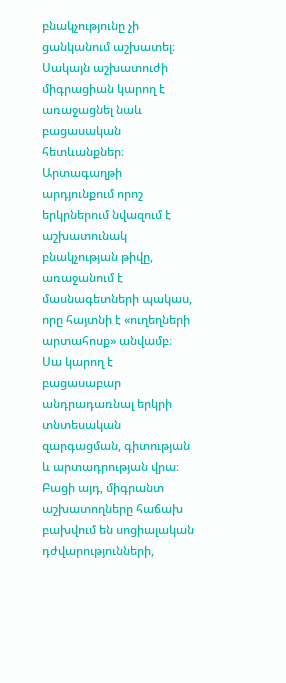բնակչությունը չի ցանկանում աշխատել։ Սակայն աշխատուժի միգրացիան կարող է առաջացնել նաև բացասական հետևանքներ։ Արտագաղթի արդյունքում որոշ երկրներում նվազում է աշխատունակ բնակչության թիվը, առաջանում է մասնագետների պակաս, որը հայտնի է «ուղեղների արտահոսք» անվամբ։ Սա կարող է բացասաբար անդրադառնալ երկրի տնտեսական զարգացման, գիտության և արտադրության վրա։ Բացի այդ, միգրանտ աշխատողները հաճախ բախվում են սոցիալական դժվարությունների,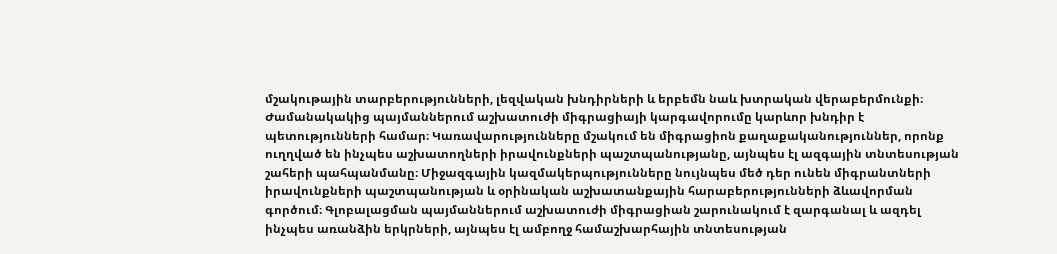մշակութային տարբերությունների, լեզվական խնդիրների և երբեմն նաև խտրական վերաբերմունքի։ Ժամանակակից պայմաններում աշխատուժի միգրացիայի կարգավորումը կարևոր խնդիր է պետությունների համար։ Կառավարությունները մշակում են միգրացիոն քաղաքականություններ, որոնք ուղղված են ինչպես աշխատողների իրավունքների պաշտպանությանը, այնպես էլ ազգային տնտեսության շահերի պահպանմանը։ Միջազգային կազմակերպությունները նույնպես մեծ դեր ունեն միգրանտների իրավունքների պաշտպանության և օրինական աշխատանքային հարաբերությունների ձևավորման գործում։ Գլոբալացման պայմաններում աշխատուժի միգրացիան շարունակում է զարգանալ և ազդել ինչպես առանձին երկրների, այնպես էլ ամբողջ համաշխարհային տնտեսության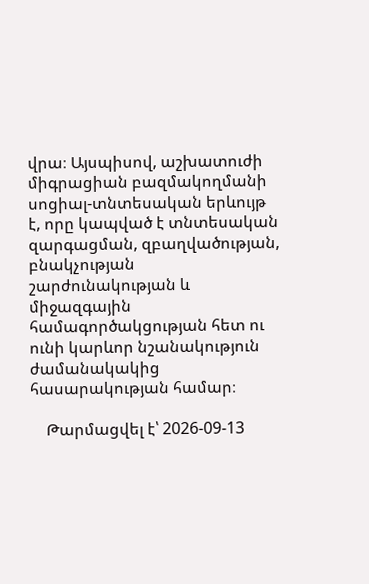վրա։ Այսպիսով, աշխատուժի միգրացիան բազմակողմանի սոցիալ-տնտեսական երևույթ է, որը կապված է տնտեսական զարգացման, զբաղվածության, բնակչության շարժունակության և միջազգային համագործակցության հետ ու ունի կարևոր նշանակություն ժամանակակից հասարակության համար։

    Թարմացվել է՝ 2026-09-13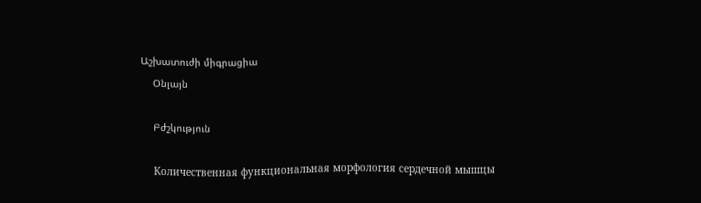Աշխատուժի միգրացիա
    Օնլայն

    Բժշկություն

    Количественная функциональная морфология сердечной мышцы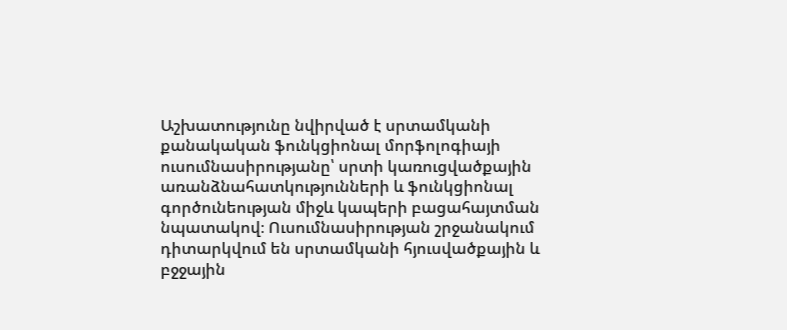Աշխատությունը նվիրված է սրտամկանի քանակական ֆունկցիոնալ մորֆոլոգիայի ուսումնասիրությանը՝ սրտի կառուցվածքային առանձնահատկությունների և ֆունկցիոնալ գործունեության միջև կապերի բացահայտման նպատակով։ Ուսումնասիրության շրջանակում դիտարկվում են սրտամկանի հյուսվածքային և բջջային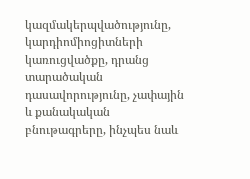կազմակերպվածությունը, կարդիոմիոցիտների կառուցվածքը, դրանց տարածական դասավորությունը, չափային և քանակական բնութագրերը, ինչպես նաև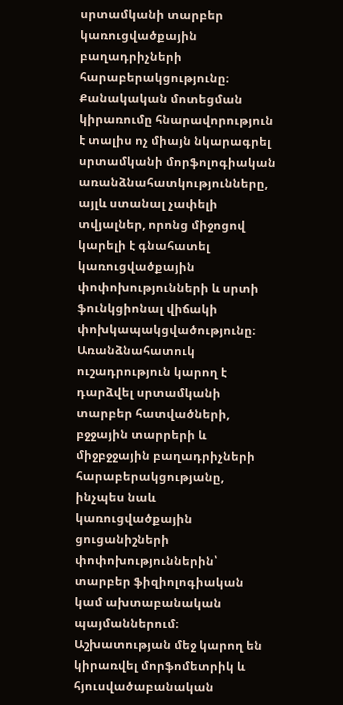սրտամկանի տարբեր կառուցվածքային բաղադրիչների հարաբերակցությունը։ Քանակական մոտեցման կիրառումը հնարավորություն է տալիս ոչ միայն նկարագրել սրտամկանի մորֆոլոգիական առանձնահատկությունները, այլև ստանալ չափելի տվյալներ, որոնց միջոցով կարելի է գնահատել կառուցվածքային փոփոխությունների և սրտի ֆունկցիոնալ վիճակի փոխկապակցվածությունը։ Առանձնահատուկ ուշադրություն կարող է դարձվել սրտամկանի տարբեր հատվածների, բջջային տարրերի և միջբջջային բաղադրիչների հարաբերակցությանը, ինչպես նաև կառուցվածքային ցուցանիշների փոփոխություններին՝ տարբեր ֆիզիոլոգիական կամ ախտաբանական պայմաններում։ Աշխատության մեջ կարող են կիրառվել մորֆոմետրիկ և հյուսվածաբանական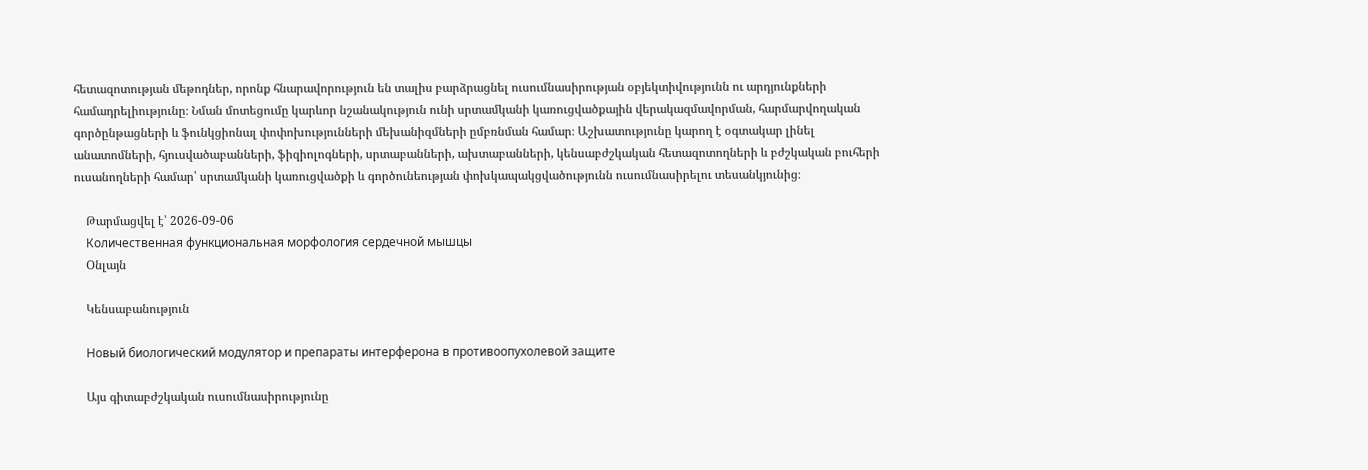հետազոտության մեթոդներ, որոնք հնարավորություն են տալիս բարձրացնել ուսումնասիրության օբյեկտիվությունն ու արդյունքների համադրելիությունը։ Նման մոտեցումը կարևոր նշանակություն ունի սրտամկանի կառուցվածքային վերակազմավորման, հարմարվողական գործընթացների և ֆունկցիոնալ փոփոխությունների մեխանիզմների ըմբռնման համար։ Աշխատությունը կարող է օգտակար լինել անատոմների, հյուսվածաբանների, ֆիզիոլոգների, սրտաբանների, ախտաբանների, կենսաբժշկական հետազոտողների և բժշկական բուհերի ուսանողների համար՝ սրտամկանի կառուցվածքի և գործունեության փոխկապակցվածությունն ուսումնասիրելու տեսանկյունից։

    Թարմացվել է՝ 2026-09-06
    Количественная функциональная морфология сердечной мышцы
    Օնլայն

    Կենսաբանություն

    Новый биологический модулятор и препараты интерферона в противоопухолевой защите

    Այս գիտաբժշկական ուսումնասիրությունը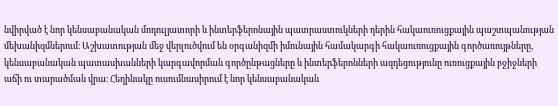նվիրված է նոր կենսաբանական մոդուլյատորի և ինտերֆերոնային պատրաստուկների դերին հակաուռուցքային պաշտպանության մեխանիզմներում։ Աշխատության մեջ վերլուծվում են օրգանիզմի իմունային համակարգի հակաուռուցքային գործառույթները, կենսաբանական պատասխանների կարգավորման գործընթացները և ինտերֆերոնների ազդեցությունը ուռուցքային բջիջների աճի ու տարածման վրա։ Հեղինակը ուսումնասիրում է նոր կենսաբանական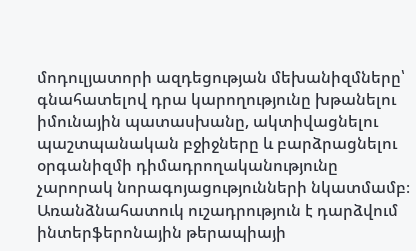մոդուլյատորի ազդեցության մեխանիզմները՝ գնահատելով դրա կարողությունը խթանելու իմունային պատասխանը, ակտիվացնելու պաշտպանական բջիջները և բարձրացնելու օրգանիզմի դիմադրողականությունը չարորակ նորագոյացությունների նկատմամբ։ Առանձնահատուկ ուշադրություն է դարձվում ինտերֆերոնային թերապիայի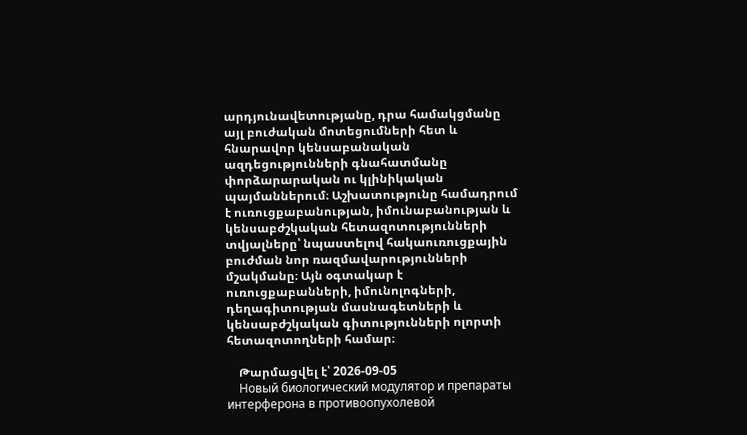արդյունավետությանը, դրա համակցմանը այլ բուժական մոտեցումների հետ և հնարավոր կենսաբանական ազդեցությունների գնահատմանը փորձարարական ու կլինիկական պայմաններում։ Աշխատությունը համադրում է ուռուցքաբանության, իմունաբանության և կենսաբժշկական հետազոտությունների տվյալները՝ նպաստելով հակաուռուցքային բուժման նոր ռազմավարությունների մշակմանը։ Այն օգտակար է ուռուցքաբանների, իմունոլոգների, դեղագիտության մասնագետների և կենսաբժշկական գիտությունների ոլորտի հետազոտողների համար։

    Թարմացվել է՝ 2026-09-05
    Новый биологический модулятор и препараты интерферона в противоопухолевой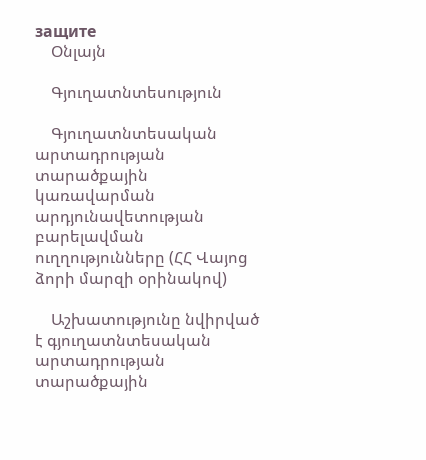защите
    Օնլայն

    Գյուղատնտեսություն

    Գյուղատնտեսական արտադրության տարածքային կառավարման արդյունավետության բարելավման ուղղությունները (ՀՀ Վայոց ձորի մարզի օրինակով)

    Աշխատությունը նվիրված է գյուղատնտեսական արտադրության տարածքային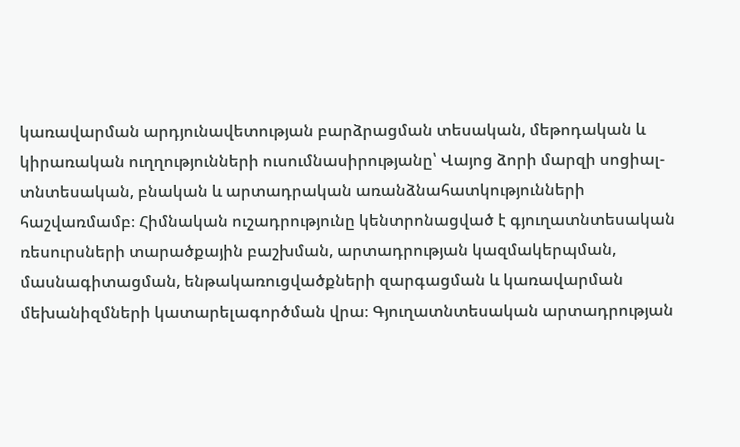կառավարման արդյունավետության բարձրացման տեսական, մեթոդական և կիրառական ուղղությունների ուսումնասիրությանը՝ Վայոց ձորի մարզի սոցիալ-տնտեսական, բնական և արտադրական առանձնահատկությունների հաշվառմամբ։ Հիմնական ուշադրությունը կենտրոնացված է գյուղատնտեսական ռեսուրսների տարածքային բաշխման, արտադրության կազմակերպման, մասնագիտացման, ենթակառուցվածքների զարգացման և կառավարման մեխանիզմների կատարելագործման վրա։ Գյուղատնտեսական արտադրության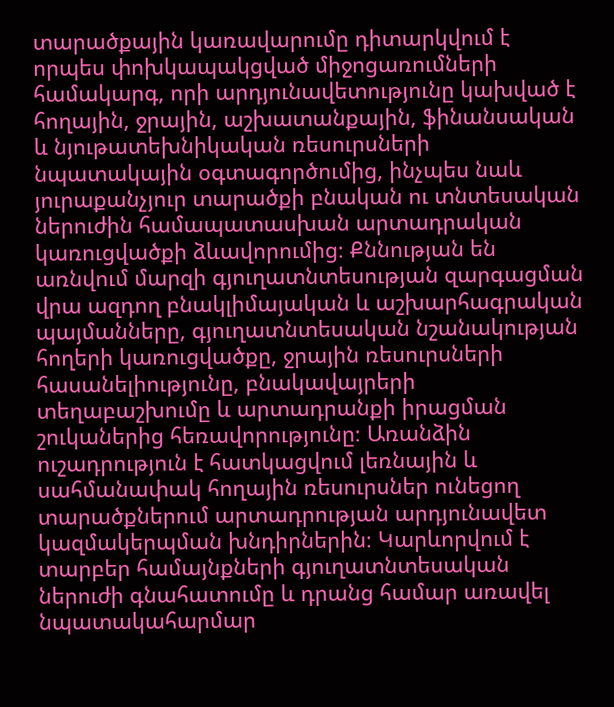տարածքային կառավարումը դիտարկվում է որպես փոխկապակցված միջոցառումների համակարգ, որի արդյունավետությունը կախված է հողային, ջրային, աշխատանքային, ֆինանսական և նյութատեխնիկական ռեսուրսների նպատակային օգտագործումից, ինչպես նաև յուրաքանչյուր տարածքի բնական ու տնտեսական ներուժին համապատասխան արտադրական կառուցվածքի ձևավորումից։ Քննության են առնվում մարզի գյուղատնտեսության զարգացման վրա ազդող բնակլիմայական և աշխարհագրական պայմանները, գյուղատնտեսական նշանակության հողերի կառուցվածքը, ջրային ռեսուրսների հասանելիությունը, բնակավայրերի տեղաբաշխումը և արտադրանքի իրացման շուկաներից հեռավորությունը։ Առանձին ուշադրություն է հատկացվում լեռնային և սահմանափակ հողային ռեսուրսներ ունեցող տարածքներում արտադրության արդյունավետ կազմակերպման խնդիրներին։ Կարևորվում է տարբեր համայնքների գյուղատնտեսական ներուժի գնահատումը և դրանց համար առավել նպատակահարմար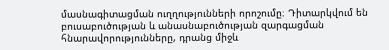մասնագիտացման ուղղությունների որոշումը։ Դիտարկվում են բուսաբուծության և անասնաբուծության զարգացման հնարավորությունները, դրանց միջև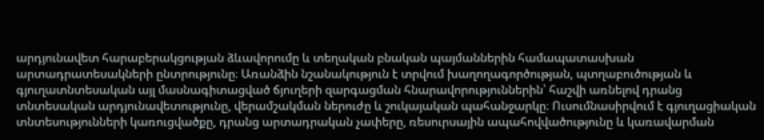արդյունավետ հարաբերակցության ձևավորումը և տեղական բնական պայմաններին համապատասխան արտադրատեսակների ընտրությունը։ Առանձին նշանակություն է տրվում խաղողագործության, պտղաբուծության և գյուղատնտեսական այլ մասնագիտացված ճյուղերի զարգացման հնարավորություններին՝ հաշվի առնելով դրանց տնտեսական արդյունավետությունը, վերամշակման ներուժը և շուկայական պահանջարկը։ Ուսումնասիրվում է գյուղացիական տնտեսությունների կառուցվածքը, դրանց արտադրական չափերը, ռեսուրսային ապահովվածությունը և կառավարման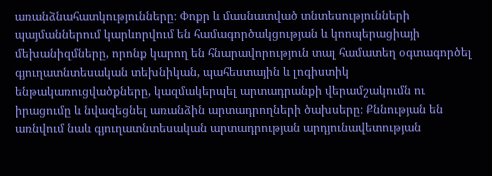առանձնահատկությունները։ Փոքր և մասնատված տնտեսությունների պայմաններում կարևորվում են համագործակցության և կոոպերացիայի մեխանիզմները, որոնք կարող են հնարավորություն տալ համատեղ օգտագործել գյուղատնտեսական տեխնիկան, պահեստային և լոգիստիկ ենթակառուցվածքները, կազմակերպել արտադրանքի վերամշակումն ու իրացումը և նվազեցնել առանձին արտադրողների ծախսերը։ Քննության են առնվում նաև գյուղատնտեսական արտադրության արդյունավետության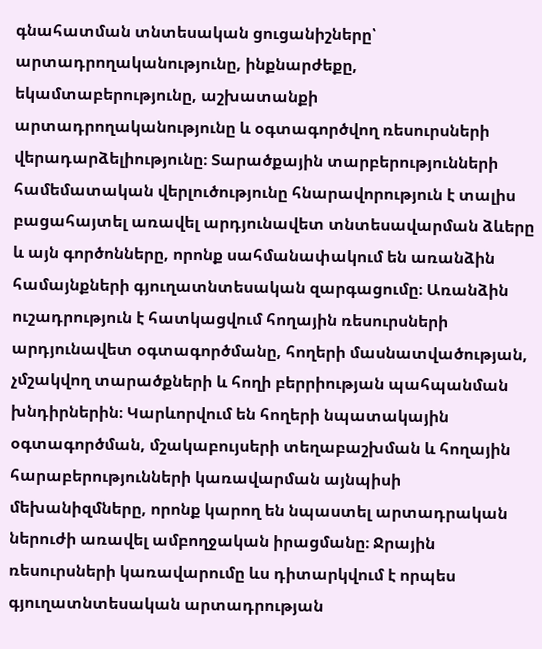գնահատման տնտեսական ցուցանիշները՝ արտադրողականությունը, ինքնարժեքը, եկամտաբերությունը, աշխատանքի արտադրողականությունը և օգտագործվող ռեսուրսների վերադարձելիությունը։ Տարածքային տարբերությունների համեմատական վերլուծությունը հնարավորություն է տալիս բացահայտել առավել արդյունավետ տնտեսավարման ձևերը և այն գործոնները, որոնք սահմանափակում են առանձին համայնքների գյուղատնտեսական զարգացումը։ Առանձին ուշադրություն է հատկացվում հողային ռեսուրսների արդյունավետ օգտագործմանը, հողերի մասնատվածության, չմշակվող տարածքների և հողի բերրիության պահպանման խնդիրներին։ Կարևորվում են հողերի նպատակային օգտագործման, մշակաբույսերի տեղաբաշխման և հողային հարաբերությունների կառավարման այնպիսի մեխանիզմները, որոնք կարող են նպաստել արտադրական ներուժի առավել ամբողջական իրացմանը։ Ջրային ռեսուրսների կառավարումը ևս դիտարկվում է որպես գյուղատնտեսական արտադրության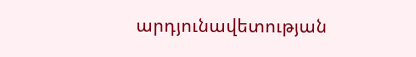արդյունավետության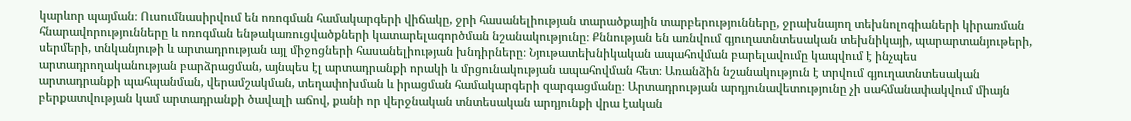կարևոր պայման։ Ուսումնասիրվում են ոռոգման համակարգերի վիճակը, ջրի հասանելիության տարածքային տարբերությունները, ջրախնայող տեխնոլոգիաների կիրառման հնարավորությունները և ոռոգման ենթակառուցվածքների կատարելագործման նշանակությունը։ Քննության են առնվում գյուղատնտեսական տեխնիկայի, պարարտանյութերի, սերմերի, տնկանյութի և արտադրության այլ միջոցների հասանելիության խնդիրները։ Նյութատեխնիկական ապահովման բարելավումը կապվում է ինչպես արտադրողականության բարձրացման, այնպես էլ արտադրանքի որակի և մրցունակության ապահովման հետ։ Առանձին նշանակություն է տրվում գյուղատնտեսական արտադրանքի պահպանման, վերամշակման, տեղափոխման և իրացման համակարգերի զարգացմանը։ Արտադրության արդյունավետությունը չի սահմանափակվում միայն բերքատվության կամ արտադրանքի ծավալի աճով, քանի որ վերջնական տնտեսական արդյունքի վրա էական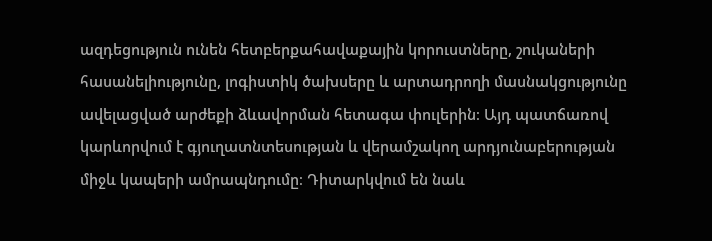ազդեցություն ունեն հետբերքահավաքային կորուստները, շուկաների հասանելիությունը, լոգիստիկ ծախսերը և արտադրողի մասնակցությունը ավելացված արժեքի ձևավորման հետագա փուլերին։ Այդ պատճառով կարևորվում է գյուղատնտեսության և վերամշակող արդյունաբերության միջև կապերի ամրապնդումը։ Դիտարկվում են նաև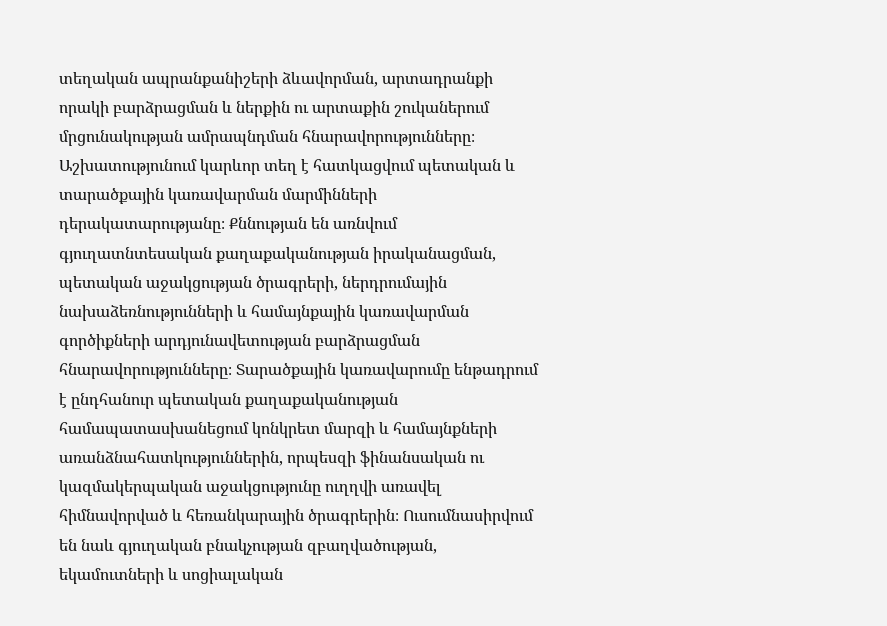տեղական ապրանքանիշերի ձևավորման, արտադրանքի որակի բարձրացման և ներքին ու արտաքին շուկաներում մրցունակության ամրապնդման հնարավորությունները։ Աշխատությունում կարևոր տեղ է հատկացվում պետական և տարածքային կառավարման մարմինների դերակատարությանը։ Քննության են առնվում գյուղատնտեսական քաղաքականության իրականացման, պետական աջակցության ծրագրերի, ներդրումային նախաձեռնությունների և համայնքային կառավարման գործիքների արդյունավետության բարձրացման հնարավորությունները։ Տարածքային կառավարումը ենթադրում է ընդհանուր պետական քաղաքականության համապատասխանեցում կոնկրետ մարզի և համայնքների առանձնահատկություններին, որպեսզի ֆինանսական ու կազմակերպական աջակցությունը ուղղվի առավել հիմնավորված և հեռանկարային ծրագրերին։ Ուսումնասիրվում են նաև գյուղական բնակչության զբաղվածության, եկամուտների և սոցիալական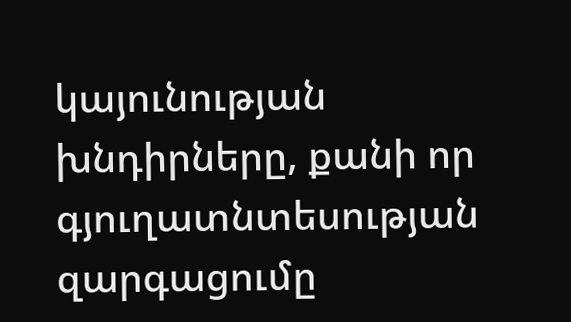կայունության խնդիրները, քանի որ գյուղատնտեսության զարգացումը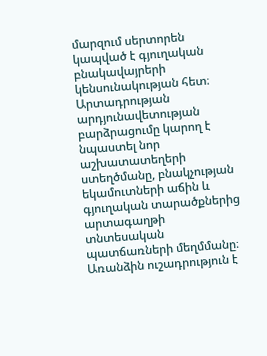մարզում սերտորեն կապված է գյուղական բնակավայրերի կենսունակության հետ։ Արտադրության արդյունավետության բարձրացումը կարող է նպաստել նոր աշխատատեղերի ստեղծմանը, բնակչության եկամուտների աճին և գյուղական տարածքներից արտագաղթի տնտեսական պատճառների մեղմմանը։ Առանձին ուշադրություն է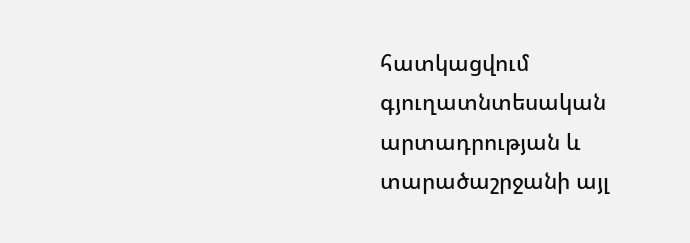հատկացվում գյուղատնտեսական արտադրության և տարածաշրջանի այլ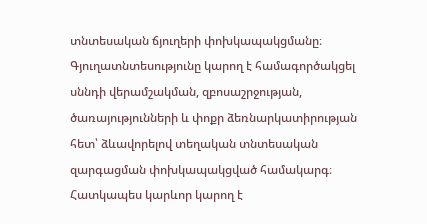տնտեսական ճյուղերի փոխկապակցմանը։ Գյուղատնտեսությունը կարող է համագործակցել սննդի վերամշակման, զբոսաշրջության, ծառայությունների և փոքր ձեռնարկատիրության հետ՝ ձևավորելով տեղական տնտեսական զարգացման փոխկապակցված համակարգ։ Հատկապես կարևոր կարող է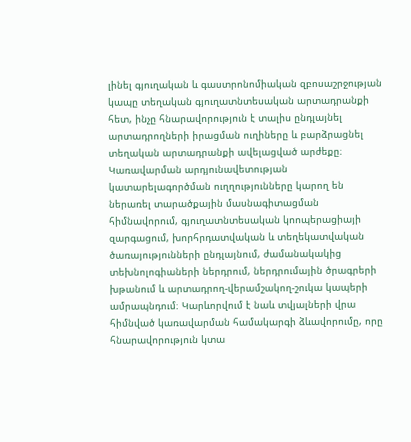լինել գյուղական և գաստրոնոմիական զբոսաշրջության կապը տեղական գյուղատնտեսական արտադրանքի հետ, ինչը հնարավորություն է տալիս ընդլայնել արտադրողների իրացման ուղիները և բարձրացնել տեղական արտադրանքի ավելացված արժեքը։ Կառավարման արդյունավետության կատարելագործման ուղղությունները կարող են ներառել տարածքային մասնագիտացման հիմնավորում, գյուղատնտեսական կոոպերացիայի զարգացում, խորհրդատվական և տեղեկատվական ծառայությունների ընդլայնում, ժամանակակից տեխնոլոգիաների ներդրում, ներդրումային ծրագրերի խթանում և արտադրող-վերամշակող-շուկա կապերի ամրապնդում։ Կարևորվում է նաև տվյալների վրա հիմնված կառավարման համակարգի ձևավորումը, որը հնարավորություն կտա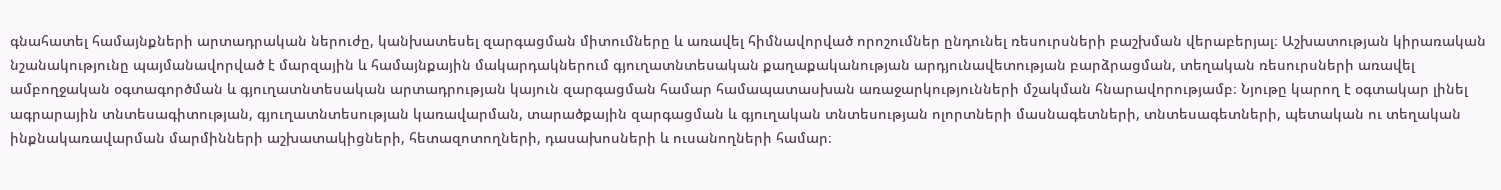գնահատել համայնքների արտադրական ներուժը, կանխատեսել զարգացման միտումները և առավել հիմնավորված որոշումներ ընդունել ռեսուրսների բաշխման վերաբերյալ։ Աշխատության կիրառական նշանակությունը պայմանավորված է մարզային և համայնքային մակարդակներում գյուղատնտեսական քաղաքականության արդյունավետության բարձրացման, տեղական ռեսուրսների առավել ամբողջական օգտագործման և գյուղատնտեսական արտադրության կայուն զարգացման համար համապատասխան առաջարկությունների մշակման հնարավորությամբ։ Նյութը կարող է օգտակար լինել ագրարային տնտեսագիտության, գյուղատնտեսության կառավարման, տարածքային զարգացման և գյուղական տնտեսության ոլորտների մասնագետների, տնտեսագետների, պետական ու տեղական ինքնակառավարման մարմինների աշխատակիցների, հետազոտողների, դասախոսների և ուսանողների համար։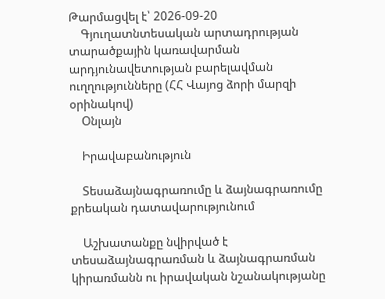Թարմացվել է՝ 2026-09-20
    Գյուղատնտեսական արտադրության տարածքային կառավարման արդյունավետության բարելավման ուղղությունները (ՀՀ Վայոց ձորի մարզի օրինակով)
    Օնլայն

    Իրավաբանություն

    Տեսաձայնագրառումը և ձայնագրառումը քրեական դատավարությունում

    Աշխատանքը նվիրված է տեսաձայնագրառման և ձայնագրառման կիրառմանն ու իրավական նշանակությանը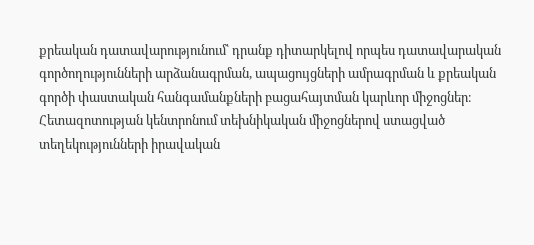քրեական դատավարությունում՝ դրանք դիտարկելով որպես դատավարական գործողությունների արձանագրման, ապացույցների ամրագրման և քրեական գործի փաստական հանգամանքների բացահայտման կարևոր միջոցներ։ Հետազոտության կենտրոնում տեխնիկական միջոցներով ստացված տեղեկությունների իրավական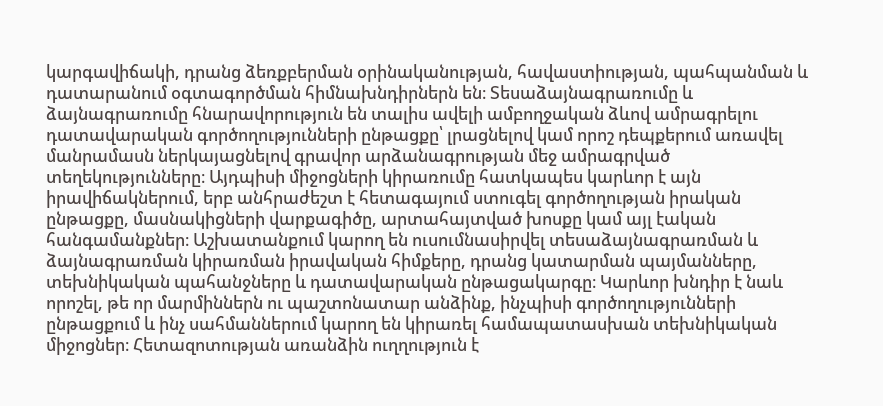կարգավիճակի, դրանց ձեռքբերման օրինականության, հավաստիության, պահպանման և դատարանում օգտագործման հիմնախնդիրներն են։ Տեսաձայնագրառումը և ձայնագրառումը հնարավորություն են տալիս ավելի ամբողջական ձևով ամրագրելու դատավարական գործողությունների ընթացքը՝ լրացնելով կամ որոշ դեպքերում առավել մանրամասն ներկայացնելով գրավոր արձանագրության մեջ ամրագրված տեղեկությունները։ Այդպիսի միջոցների կիրառումը հատկապես կարևոր է այն իրավիճակներում, երբ անհրաժեշտ է հետագայում ստուգել գործողության իրական ընթացքը, մասնակիցների վարքագիծը, արտահայտված խոսքը կամ այլ էական հանգամանքներ։ Աշխատանքում կարող են ուսումնասիրվել տեսաձայնագրառման և ձայնագրառման կիրառման իրավական հիմքերը, դրանց կատարման պայմանները, տեխնիկական պահանջները և դատավարական ընթացակարգը։ Կարևոր խնդիր է նաև որոշել, թե որ մարմիններն ու պաշտոնատար անձինք, ինչպիսի գործողությունների ընթացքում և ինչ սահմաններում կարող են կիրառել համապատասխան տեխնիկական միջոցներ։ Հետազոտության առանձին ուղղություն է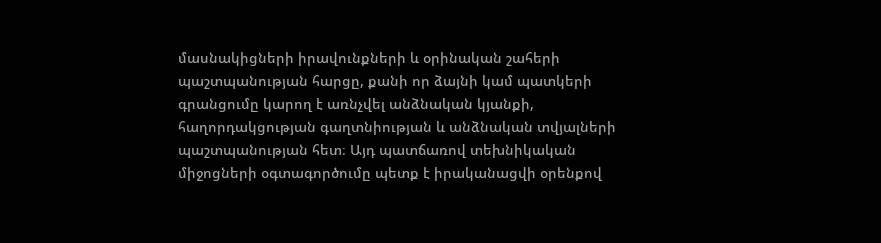մասնակիցների իրավունքների և օրինական շահերի պաշտպանության հարցը, քանի որ ձայնի կամ պատկերի գրանցումը կարող է առնչվել անձնական կյանքի, հաղորդակցության գաղտնիության և անձնական տվյալների պաշտպանության հետ։ Այդ պատճառով տեխնիկական միջոցների օգտագործումը պետք է իրականացվի օրենքով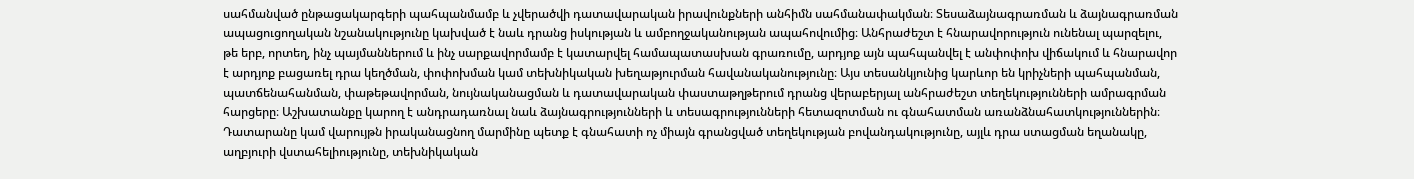սահմանված ընթացակարգերի պահպանմամբ և չվերածվի դատավարական իրավունքների անհիմն սահմանափակման։ Տեսաձայնագրառման և ձայնագրառման ապացուցողական նշանակությունը կախված է նաև դրանց իսկության և ամբողջականության ապահովումից։ Անհրաժեշտ է հնարավորություն ունենալ պարզելու, թե երբ, որտեղ, ինչ պայմաններում և ինչ սարքավորմամբ է կատարվել համապատասխան գրառումը, արդյոք այն պահպանվել է անփոփոխ վիճակում և հնարավոր է արդյոք բացառել դրա կեղծման, փոփոխման կամ տեխնիկական խեղաթյուրման հավանականությունը։ Այս տեսանկյունից կարևոր են կրիչների պահպանման, պատճենահանման, փաթեթավորման, նույնականացման և դատավարական փաստաթղթերում դրանց վերաբերյալ անհրաժեշտ տեղեկությունների ամրագրման հարցերը։ Աշխատանքը կարող է անդրադառնալ նաև ձայնագրությունների և տեսագրությունների հետազոտման ու գնահատման առանձնահատկություններին։ Դատարանը կամ վարույթն իրականացնող մարմինը պետք է գնահատի ոչ միայն գրանցված տեղեկության բովանդակությունը, այլև դրա ստացման եղանակը, աղբյուրի վստահելիությունը, տեխնիկական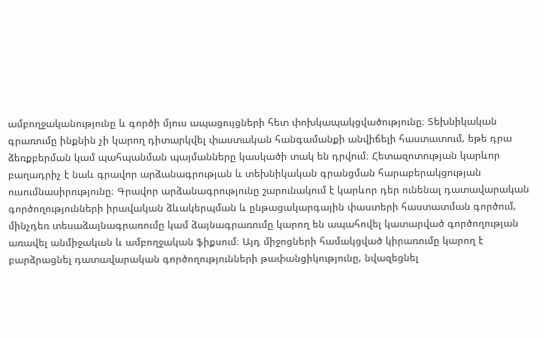ամբողջականությունը և գործի մյուս ապացույցների հետ փոխկապակցվածությունը։ Տեխնիկական գրառումը ինքնին չի կարող դիտարկվել փաստական հանգամանքի անվիճելի հաստատում, եթե դրա ձեռքբերման կամ պահպանման պայմանները կասկածի տակ են դրվում։ Հետազոտության կարևոր բաղադրիչ է նաև գրավոր արձանագրության և տեխնիկական գրանցման հարաբերակցության ուսումնասիրությունը։ Գրավոր արձանագրությունը շարունակում է կարևոր դեր ունենալ դատավարական գործողությունների իրավական ձևակերպման և ընթացակարգային փաստերի հաստատման գործում, մինչդեռ տեսաձայնագրառումը կամ ձայնագրառումը կարող են ապահովել կատարված գործողության առավել անմիջական և ամբողջական ֆիքսում։ Այդ միջոցների համակցված կիրառումը կարող է բարձրացնել դատավարական գործողությունների թափանցիկությունը, նվազեցնել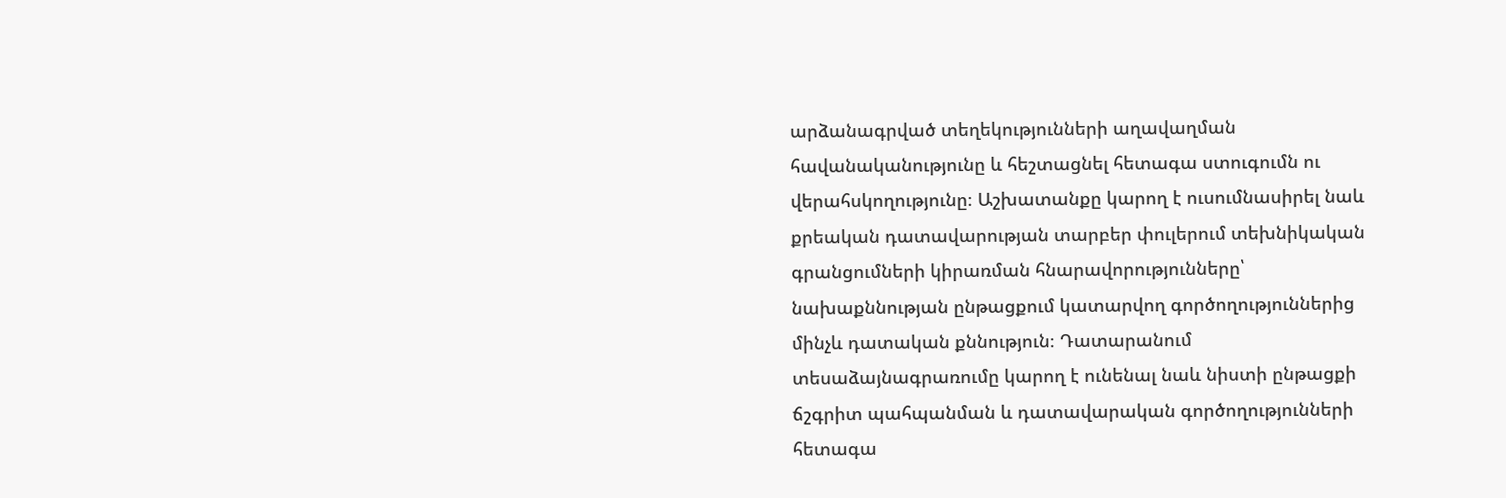արձանագրված տեղեկությունների աղավաղման հավանականությունը և հեշտացնել հետագա ստուգումն ու վերահսկողությունը։ Աշխատանքը կարող է ուսումնասիրել նաև քրեական դատավարության տարբեր փուլերում տեխնիկական գրանցումների կիրառման հնարավորությունները՝ նախաքննության ընթացքում կատարվող գործողություններից մինչև դատական քննություն։ Դատարանում տեսաձայնագրառումը կարող է ունենալ նաև նիստի ընթացքի ճշգրիտ պահպանման և դատավարական գործողությունների հետագա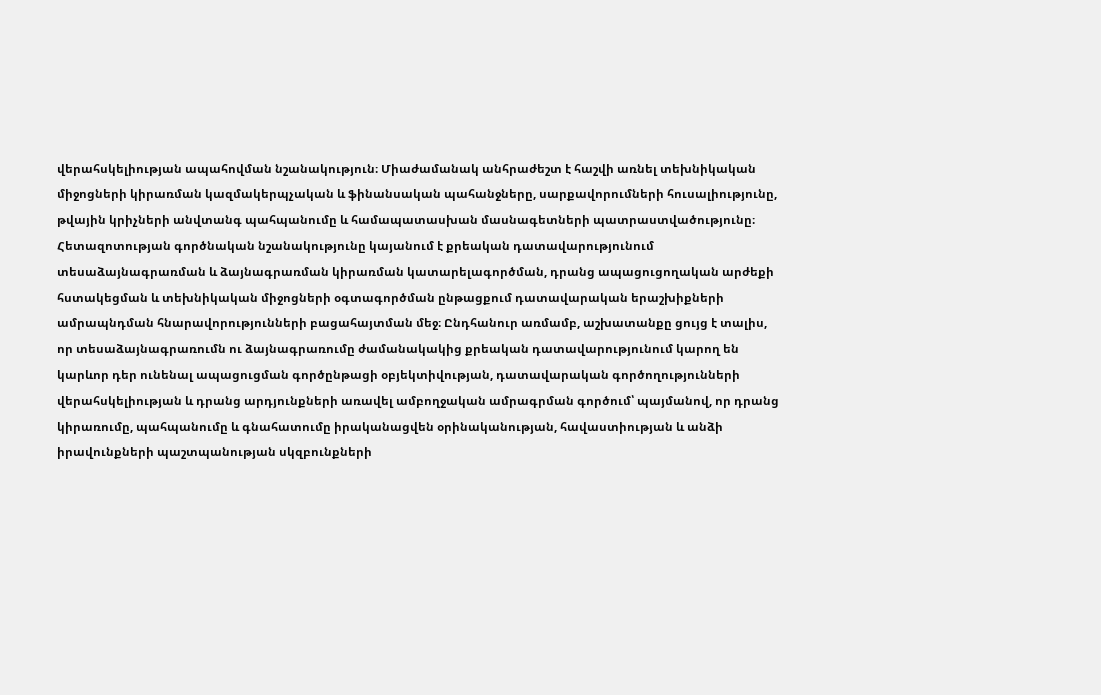վերահսկելիության ապահովման նշանակություն։ Միաժամանակ անհրաժեշտ է հաշվի առնել տեխնիկական միջոցների կիրառման կազմակերպչական և ֆինանսական պահանջները, սարքավորումների հուսալիությունը, թվային կրիչների անվտանգ պահպանումը և համապատասխան մասնագետների պատրաստվածությունը։ Հետազոտության գործնական նշանակությունը կայանում է քրեական դատավարությունում տեսաձայնագրառման և ձայնագրառման կիրառման կատարելագործման, դրանց ապացուցողական արժեքի հստակեցման և տեխնիկական միջոցների օգտագործման ընթացքում դատավարական երաշխիքների ամրապնդման հնարավորությունների բացահայտման մեջ։ Ընդհանուր առմամբ, աշխատանքը ցույց է տալիս, որ տեսաձայնագրառումն ու ձայնագրառումը ժամանակակից քրեական դատավարությունում կարող են կարևոր դեր ունենալ ապացուցման գործընթացի օբյեկտիվության, դատավարական գործողությունների վերահսկելիության և դրանց արդյունքների առավել ամբողջական ամրագրման գործում՝ պայմանով, որ դրանց կիրառումը, պահպանումը և գնահատումը իրականացվեն օրինականության, հավաստիության և անձի իրավունքների պաշտպանության սկզբունքների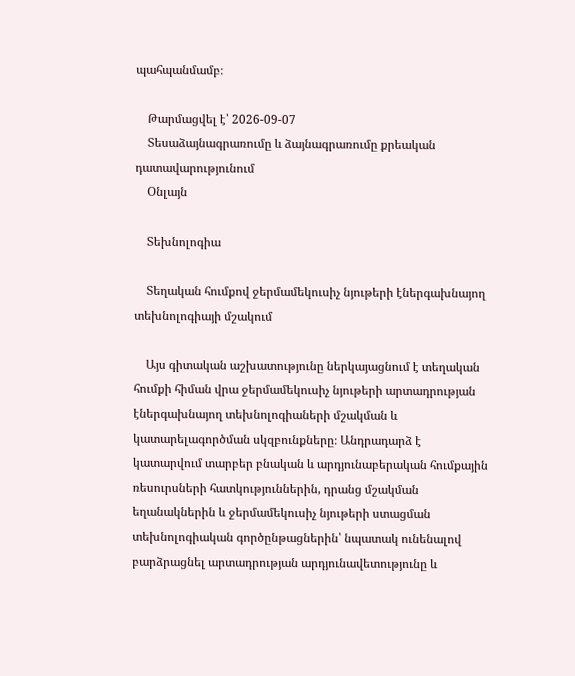պահպանմամբ։

    Թարմացվել է՝ 2026-09-07
    Տեսաձայնագրառումը և ձայնագրառումը քրեական դատավարությունում
    Օնլայն

    Տեխնոլոգիա

    Տեղական հումքով ջերմամեկուսիչ նյութերի էներգախնայող տեխնոլոգիայի մշակում

    Այս գիտական աշխատությունը ներկայացնում է տեղական հումքի հիման վրա ջերմամեկուսիչ նյութերի արտադրության էներգախնայող տեխնոլոգիաների մշակման և կատարելագործման սկզբունքները։ Անդրադարձ է կատարվում տարբեր բնական և արդյունաբերական հումքային ռեսուրսների հատկություններին, դրանց մշակման եղանակներին և ջերմամեկուսիչ նյութերի ստացման տեխնոլոգիական գործընթացներին՝ նպատակ ունենալով բարձրացնել արտադրության արդյունավետությունը և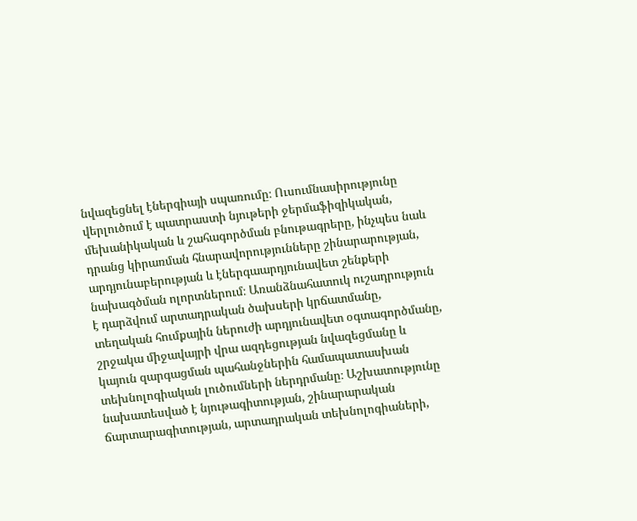նվազեցնել էներգիայի սպառումը։ Ուսումնասիրությունը վերլուծում է պատրաստի նյութերի ջերմաֆիզիկական, մեխանիկական և շահագործման բնութագրերը, ինչպես նաև դրանց կիրառման հնարավորությունները շինարարության, արդյունաբերության և էներգաարդյունավետ շենքերի նախագծման ոլորտներում։ Առանձնահատուկ ուշադրություն է դարձվում արտադրական ծախսերի կրճատմանը, տեղական հումքային ներուժի արդյունավետ օգտագործմանը, շրջակա միջավայրի վրա ազդեցության նվազեցմանը և կայուն զարգացման պահանջներին համապատասխան տեխնոլոգիական լուծումների ներդրմանը։ Աշխատությունը նախատեսված է նյութագիտության, շինարարական ճարտարագիտության, արտադրական տեխնոլոգիաների,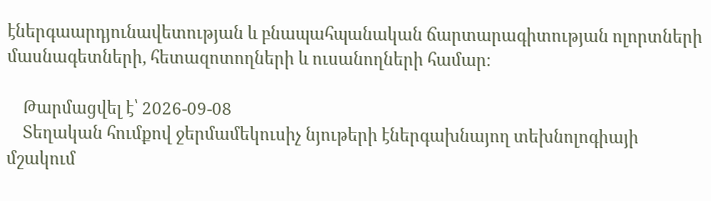էներգաարդյունավետության և բնապահպանական ճարտարագիտության ոլորտների մասնագետների, հետազոտողների և ուսանողների համար։

    Թարմացվել է՝ 2026-09-08
    Տեղական հումքով ջերմամեկուսիչ նյութերի էներգախնայող տեխնոլոգիայի մշակում